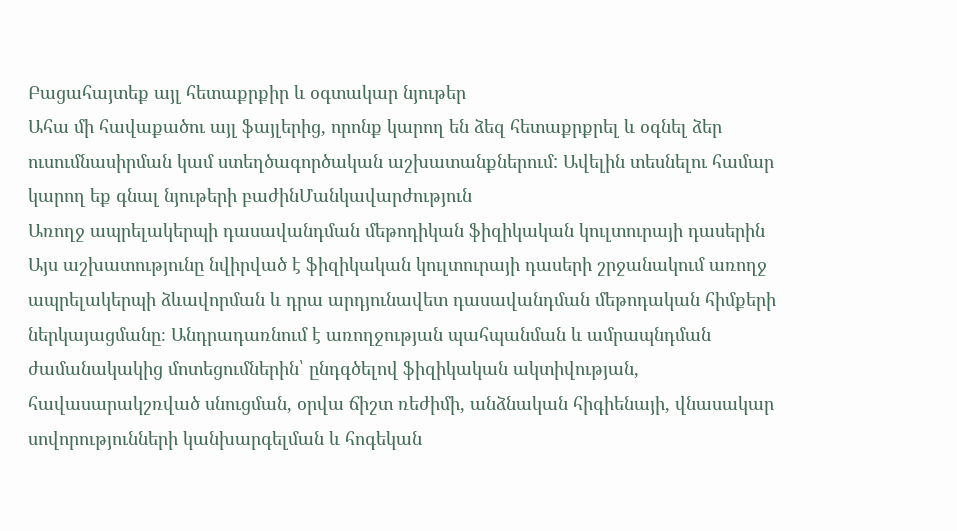Բացահայտեք այլ հետաքրքիր և օգտակար նյութեր
Ահա մի հավաքածու այլ ֆայլերից, որոնք կարող են ձեզ հետաքրքրել և օգնել ձեր ուսումնասիրման կամ ստեղծագործական աշխատանքներում: Ավելին տեսնելու համար կարող եք գնալ նյութերի բաժինՄանկավարժություն
Առողջ ապրելակերպի դասավանդման մեթոդիկան ֆիզիկական կուլտուրայի դասերին
Այս աշխատությունը նվիրված է ֆիզիկական կուլտուրայի դասերի շրջանակում առողջ ապրելակերպի ձևավորման և դրա արդյունավետ դասավանդման մեթոդական հիմքերի ներկայացմանը։ Անդրադառնում է առողջության պահպանման և ամրապնդման ժամանակակից մոտեցումներին՝ ընդգծելով ֆիզիկական ակտիվության, հավասարակշռված սնուցման, օրվա ճիշտ ռեժիմի, անձնական հիգիենայի, վնասակար սովորությունների կանխարգելման և հոգեկան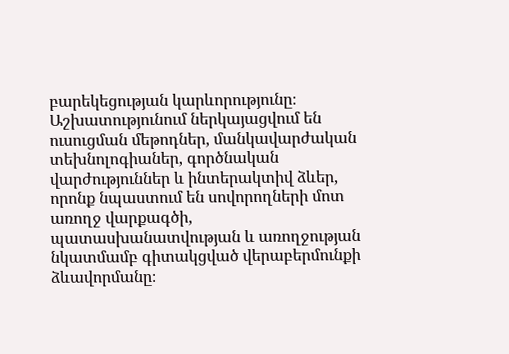բարեկեցության կարևորությունը։ Աշխատությունում ներկայացվում են ուսուցման մեթոդներ, մանկավարժական տեխնոլոգիաներ, գործնական վարժություններ և ինտերակտիվ ձևեր, որոնք նպաստում են սովորողների մոտ առողջ վարքագծի, պատասխանատվության և առողջության նկատմամբ գիտակցված վերաբերմունքի ձևավորմանը։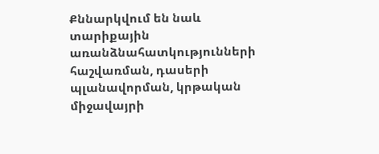Քննարկվում են նաև տարիքային առանձնահատկությունների հաշվառման, դասերի պլանավորման, կրթական միջավայրի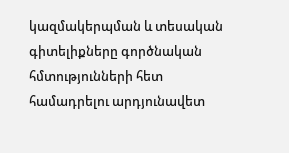կազմակերպման և տեսական գիտելիքները գործնական հմտությունների հետ համադրելու արդյունավետ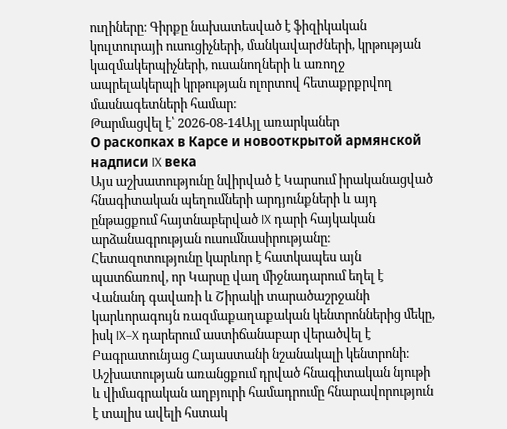ուղիները։ Գիրքը նախատեսված է ֆիզիկական կուլտուրայի ուսուցիչների, մանկավարժների, կրթության կազմակերպիչների, ուսանողների և առողջ ապրելակերպի կրթության ոլորտով հետաքրքրվող մասնագետների համար։
Թարմացվել է՝ 2026-08-14Այլ առարկաներ
О раскопках в Карсе и новооткрытой армянской надписи IX века
Այս աշխատությունը նվիրված է Կարսում իրականացված հնագիտական պեղումների արդյունքների և այդ ընթացքում հայտնաբերված IX դարի հայկական արձանագրության ուսումնասիրությանը։ Հետազոտությունը կարևոր է հատկապես այն պատճառով, որ Կարսը վաղ միջնադարում եղել է Վանանդ գավառի և Շիրակի տարածաշրջանի կարևորագույն ռազմաքաղաքական կենտրոններից մեկը, իսկ IX–X դարերում աստիճանաբար վերածվել է Բագրատունյաց Հայաստանի նշանակալի կենտրոնի։ Աշխատության առանցքում դրված հնագիտական նյութի և վիմագրական աղբյուրի համադրումը հնարավորություն է տալիս ավելի հստակ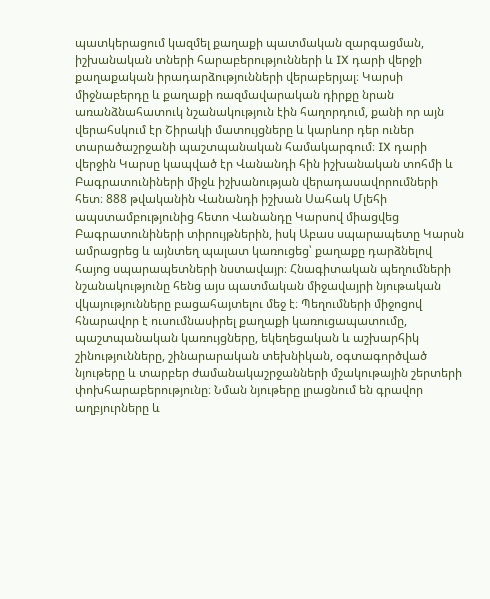պատկերացում կազմել քաղաքի պատմական զարգացման, իշխանական տների հարաբերությունների և IX դարի վերջի քաղաքական իրադարձությունների վերաբերյալ։ Կարսի միջնաբերդը և քաղաքի ռազմավարական դիրքը նրան առանձնահատուկ նշանակություն էին հաղորդում, քանի որ այն վերահսկում էր Շիրակի մատույցները և կարևոր դեր ուներ տարածաշրջանի պաշտպանական համակարգում։ IX դարի վերջին Կարսը կապված էր Վանանդի հին իշխանական տոհմի և Բագրատունիների միջև իշխանության վերադասավորումների հետ։ 888 թվականին Վանանդի իշխան Սահակ Մլեհի ապստամբությունից հետո Վանանդը Կարսով միացվեց Բագրատունիների տիրույթներին, իսկ Աբաս սպարապետը Կարսն ամրացրեց և այնտեղ պալատ կառուցեց՝ քաղաքը դարձնելով հայոց սպարապետների նստավայր։ Հնագիտական պեղումների նշանակությունը հենց այս պատմական միջավայրի նյութական վկայությունները բացահայտելու մեջ է։ Պեղումների միջոցով հնարավոր է ուսումնասիրել քաղաքի կառուցապատումը, պաշտպանական կառույցները, եկեղեցական և աշխարհիկ շինությունները, շինարարական տեխնիկան, օգտագործված նյութերը և տարբեր ժամանակաշրջանների մշակութային շերտերի փոխհարաբերությունը։ Նման նյութերը լրացնում են գրավոր աղբյուրները և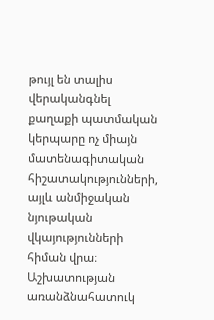թույլ են տալիս վերականգնել քաղաքի պատմական կերպարը ոչ միայն մատենագիտական հիշատակությունների, այլև անմիջական նյութական վկայությունների հիման վրա։ Աշխատության առանձնահատուկ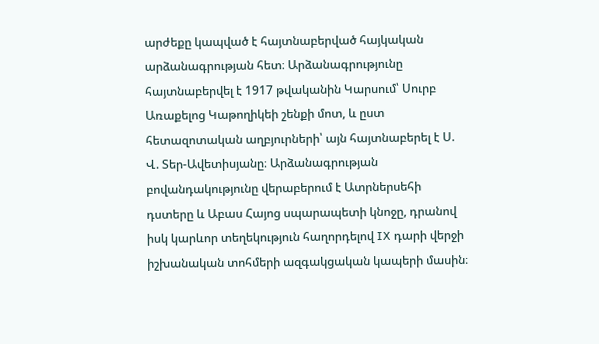արժեքը կապված է հայտնաբերված հայկական արձանագրության հետ։ Արձանագրությունը հայտնաբերվել է 1917 թվականին Կարսում՝ Սուրբ Առաքելոց Կաթողիկեի շենքի մոտ, և ըստ հետազոտական աղբյուրների՝ այն հայտնաբերել է Ս. Վ. Տեր-Ավետիսյանը։ Արձանագրության բովանդակությունը վերաբերում է Ատրներսեհի դստերը և Աբաս Հայոց սպարապետի կնոջը, դրանով իսկ կարևոր տեղեկություն հաղորդելով IX դարի վերջի իշխանական տոհմերի ազգակցական կապերի մասին։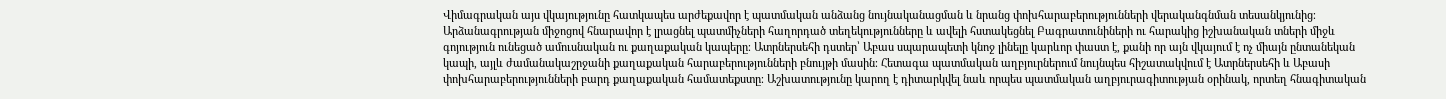Վիմագրական այս վկայությունը հատկապես արժեքավոր է պատմական անձանց նույնականացման և նրանց փոխհարաբերությունների վերականգնման տեսանկյունից։ Արձանագրության միջոցով հնարավոր է լրացնել պատմիչների հաղորդած տեղեկությունները և ավելի հստակեցնել Բագրատունիների ու հարակից իշխանական տների միջև գոյություն ունեցած ամուսնական ու քաղաքական կապերը։ Ատրներսեհի դստեր՝ Աբաս սպարապետի կնոջ լինելը կարևոր փաստ է, քանի որ այն վկայում է ոչ միայն ընտանեկան կապի, այլև ժամանակաշրջանի քաղաքական հարաբերությունների բնույթի մասին։ Հետագա պատմական աղբյուրներում նույնպես հիշատակվում է Ատրներսեհի և Աբասի փոխհարաբերությունների բարդ քաղաքական համատեքստը։ Աշխատությունը կարող է դիտարկվել նաև որպես պատմական աղբյուրագիտության օրինակ, որտեղ հնագիտական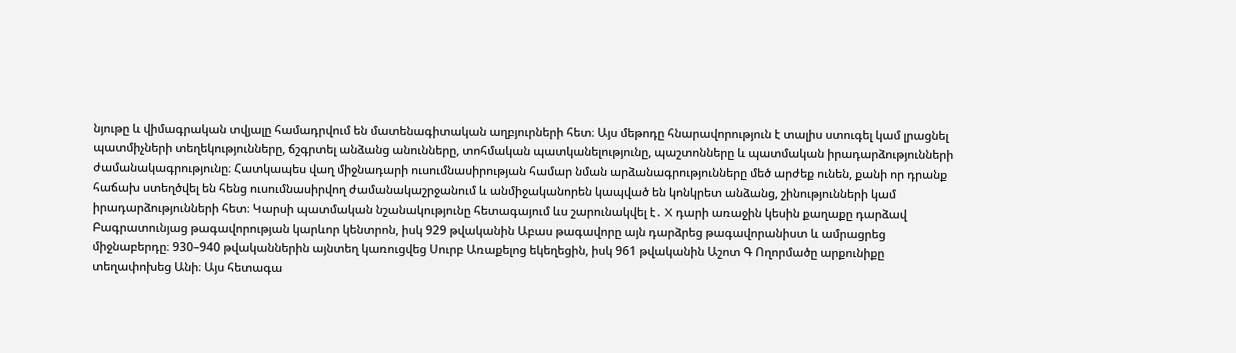նյութը և վիմագրական տվյալը համադրվում են մատենագիտական աղբյուրների հետ։ Այս մեթոդը հնարավորություն է տալիս ստուգել կամ լրացնել պատմիչների տեղեկությունները, ճշգրտել անձանց անունները, տոհմական պատկանելությունը, պաշտոնները և պատմական իրադարձությունների ժամանակագրությունը։ Հատկապես վաղ միջնադարի ուսումնասիրության համար նման արձանագրությունները մեծ արժեք ունեն, քանի որ դրանք հաճախ ստեղծվել են հենց ուսումնասիրվող ժամանակաշրջանում և անմիջականորեն կապված են կոնկրետ անձանց, շինությունների կամ իրադարձությունների հետ։ Կարսի պատմական նշանակությունը հետագայում ևս շարունակվել է․ X դարի առաջին կեսին քաղաքը դարձավ Բագրատունյաց թագավորության կարևոր կենտրոն, իսկ 929 թվականին Աբաս թագավորը այն դարձրեց թագավորանիստ և ամրացրեց միջնաբերդը։ 930–940 թվականներին այնտեղ կառուցվեց Սուրբ Առաքելոց եկեղեցին, իսկ 961 թվականին Աշոտ Գ Ողորմածը արքունիքը տեղափոխեց Անի։ Այս հետագա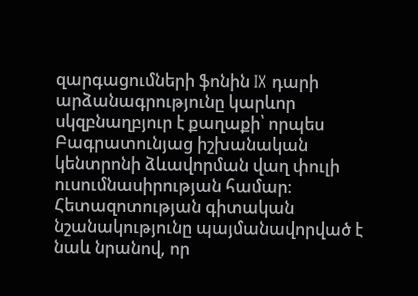զարգացումների ֆոնին IX դարի արձանագրությունը կարևոր սկզբնաղբյուր է քաղաքի՝ որպես Բագրատունյաց իշխանական կենտրոնի ձևավորման վաղ փուլի ուսումնասիրության համար։ Հետազոտության գիտական նշանակությունը պայմանավորված է նաև նրանով, որ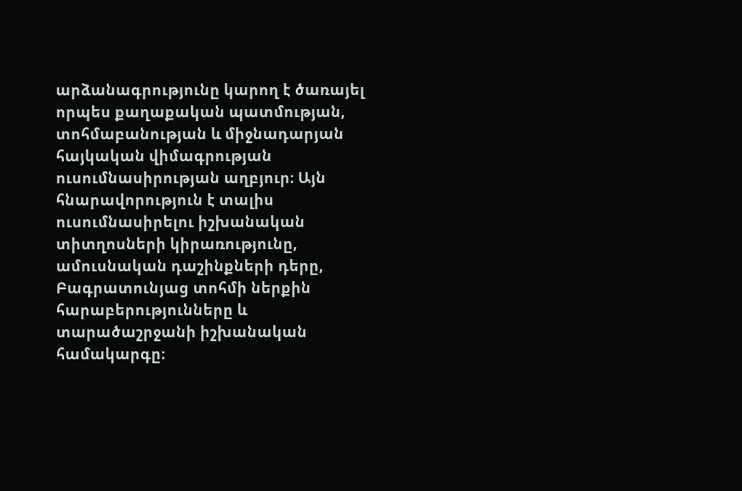արձանագրությունը կարող է ծառայել որպես քաղաքական պատմության, տոհմաբանության և միջնադարյան հայկական վիմագրության ուսումնասիրության աղբյուր։ Այն հնարավորություն է տալիս ուսումնասիրելու իշխանական տիտղոսների կիրառությունը, ամուսնական դաշինքների դերը, Բագրատունյաց տոհմի ներքին հարաբերությունները և տարածաշրջանի իշխանական համակարգը։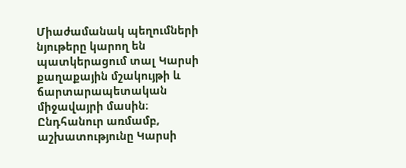Միաժամանակ պեղումների նյութերը կարող են պատկերացում տալ Կարսի քաղաքային մշակույթի և ճարտարապետական միջավայրի մասին։ Ընդհանուր առմամբ, աշխատությունը Կարսի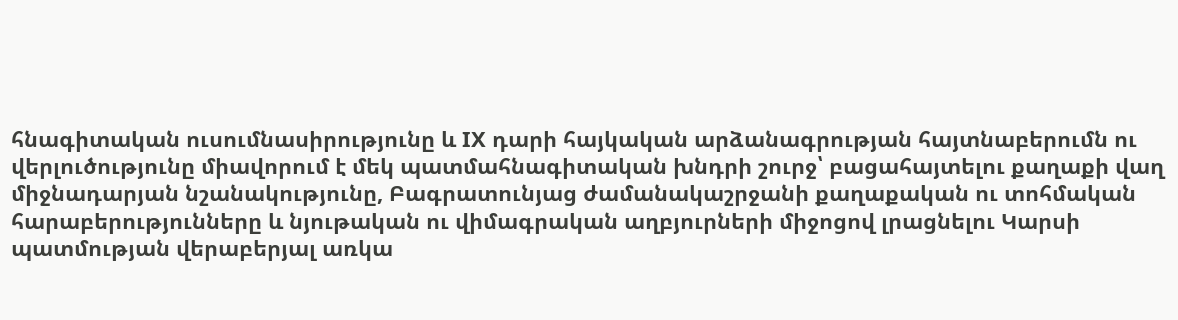հնագիտական ուսումնասիրությունը և IX դարի հայկական արձանագրության հայտնաբերումն ու վերլուծությունը միավորում է մեկ պատմահնագիտական խնդրի շուրջ՝ բացահայտելու քաղաքի վաղ միջնադարյան նշանակությունը, Բագրատունյաց ժամանակաշրջանի քաղաքական ու տոհմական հարաբերությունները և նյութական ու վիմագրական աղբյուրների միջոցով լրացնելու Կարսի պատմության վերաբերյալ առկա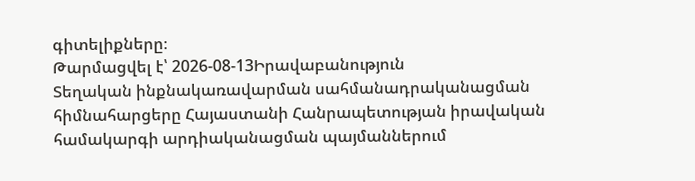գիտելիքները։
Թարմացվել է՝ 2026-08-13Իրավաբանություն
Տեղական ինքնակառավարման սահմանադրականացման հիմնահարցերը Հայաստանի Հանրապետության իրավական համակարգի արդիականացման պայմաններում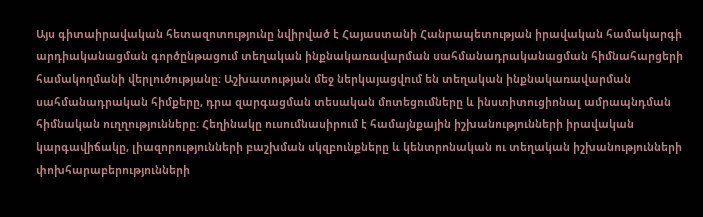Այս գիտաիրավական հետազոտությունը նվիրված է Հայաստանի Հանրապետության իրավական համակարգի արդիականացման գործընթացում տեղական ինքնակառավարման սահմանադրականացման հիմնահարցերի համակողմանի վերլուծությանը։ Աշխատության մեջ ներկայացվում են տեղական ինքնակառավարման սահմանադրական հիմքերը, դրա զարգացման տեսական մոտեցումները և ինստիտուցիոնալ ամրապնդման հիմնական ուղղությունները։ Հեղինակը ուսումնասիրում է համայնքային իշխանությունների իրավական կարգավիճակը, լիազորությունների բաշխման սկզբունքները և կենտրոնական ու տեղական իշխանությունների փոխհարաբերությունների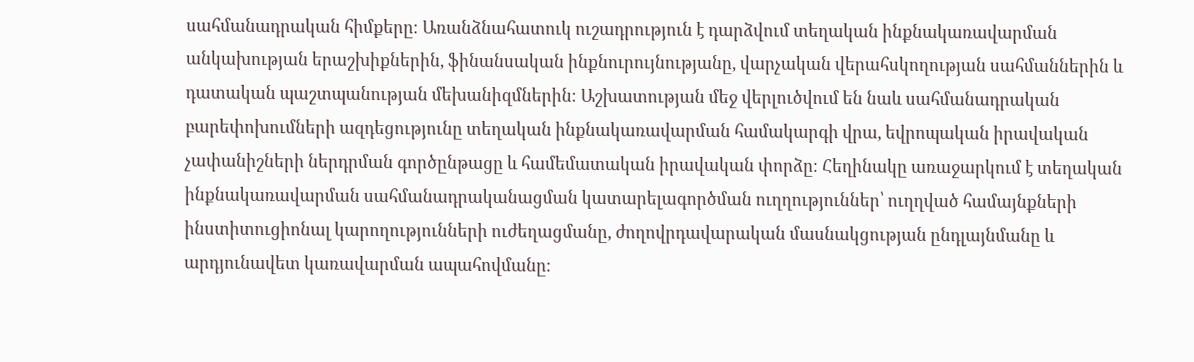սահմանադրական հիմքերը։ Առանձնահատուկ ուշադրություն է դարձվում տեղական ինքնակառավարման անկախության երաշխիքներին, ֆինանսական ինքնուրույնությանը, վարչական վերահսկողության սահմաններին և դատական պաշտպանության մեխանիզմներին։ Աշխատության մեջ վերլուծվում են նաև սահմանադրական բարեփոխումների ազդեցությունը տեղական ինքնակառավարման համակարգի վրա, եվրոպական իրավական չափանիշների ներդրման գործընթացը և համեմատական իրավական փորձը։ Հեղինակը առաջարկում է տեղական ինքնակառավարման սահմանադրականացման կատարելագործման ուղղություններ՝ ուղղված համայնքների ինստիտուցիոնալ կարողությունների ուժեղացմանը, ժողովրդավարական մասնակցության ընդլայնմանը և արդյունավետ կառավարման ապահովմանը։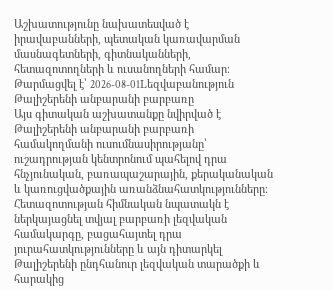Աշխատությունը նախատեսված է իրավաբանների, պետական կառավարման մասնագետների, գիտնականների, հետազոտողների և ուսանողների համար։
Թարմացվել է՝ 2026-08-01Lեզվաբանություն
Թալիշերենի անբարանի բարբառը
Այս գիտական աշխատանքը նվիրված է Թալիշերենի անբարանի բարբառի համակողմանի ուսումնասիրությանը՝ ուշադրության կենտրոնում պահելով դրա հնչյունական, բառապաշարային, քերականական և կառուցվածքային առանձնահատկությունները։ Հետազոտության հիմնական նպատակն է ներկայացնել տվյալ բարբառի լեզվական համակարգը, բացահայտել դրա յուրահատկությունները և այն դիտարկել Թալիշերենի ընդհանուր լեզվական տարածքի և հարակից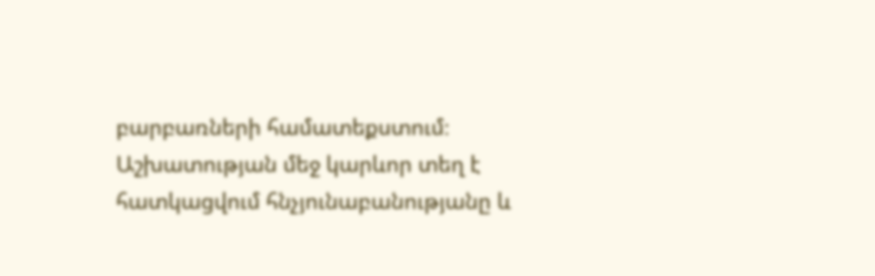բարբառների համատեքստում։ Աշխատության մեջ կարևոր տեղ է հատկացվում հնչյունաբանությանը և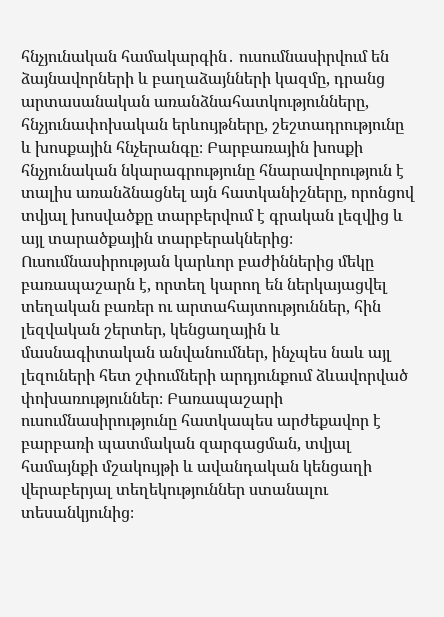հնչյունական համակարգին․ ուսումնասիրվում են ձայնավորների և բաղաձայնների կազմը, դրանց արտասանական առանձնահատկությունները, հնչյունափոխական երևույթները, շեշտադրությունը և խոսքային հնչերանգը։ Բարբառային խոսքի հնչյունական նկարագրությունը հնարավորություն է տալիս առանձնացնել այն հատկանիշները, որոնցով տվյալ խոսվածքը տարբերվում է գրական լեզվից և այլ տարածքային տարբերակներից։ Ուսումնասիրության կարևոր բաժիններից մեկը բառապաշարն է, որտեղ կարող են ներկայացվել տեղական բառեր ու արտահայտություններ, հին լեզվական շերտեր, կենցաղային և մասնագիտական անվանումներ, ինչպես նաև այլ լեզուների հետ շփումների արդյունքում ձևավորված փոխառություններ։ Բառապաշարի ուսումնասիրությունը հատկապես արժեքավոր է բարբառի պատմական զարգացման, տվյալ համայնքի մշակույթի և ավանդական կենցաղի վերաբերյալ տեղեկություններ ստանալու տեսանկյունից։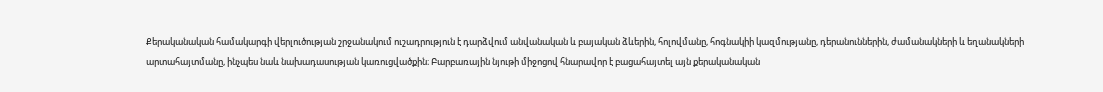Քերականական համակարգի վերլուծության շրջանակում ուշադրություն է դարձվում անվանական և բայական ձևերին, հոլովմանը, հոգնակիի կազմությանը, դերանուններին, ժամանակների և եղանակների արտահայտմանը, ինչպես նաև նախադասության կառուցվածքին։ Բարբառային նյութի միջոցով հնարավոր է բացահայտել այն քերականական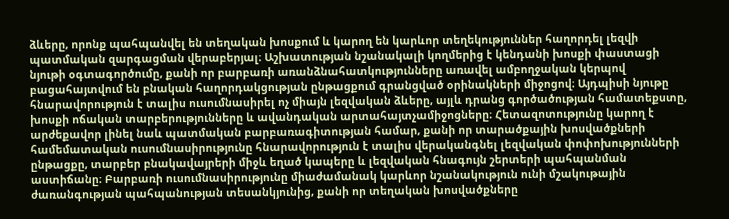ձևերը, որոնք պահպանվել են տեղական խոսքում և կարող են կարևոր տեղեկություններ հաղորդել լեզվի պատմական զարգացման վերաբերյալ։ Աշխատության նշանակալի կողմերից է կենդանի խոսքի փաստացի նյութի օգտագործումը, քանի որ բարբառի առանձնահատկությունները առավել ամբողջական կերպով բացահայտվում են բնական հաղորդակցության ընթացքում գրանցված օրինակների միջոցով։ Այդպիսի նյութը հնարավորություն է տալիս ուսումնասիրել ոչ միայն լեզվական ձևերը, այլև դրանց գործածության համատեքստը, խոսքի ոճական տարբերությունները և ավանդական արտահայտչամիջոցները։ Հետազոտությունը կարող է արժեքավոր լինել նաև պատմական բարբառագիտության համար, քանի որ տարածքային խոսվածքների համեմատական ուսումնասիրությունը հնարավորություն է տալիս վերականգնել լեզվական փոփոխությունների ընթացքը, տարբեր բնակավայրերի միջև եղած կապերը և լեզվական հնագույն շերտերի պահպանման աստիճանը։ Բարբառի ուսումնասիրությունը միաժամանակ կարևոր նշանակություն ունի մշակութային ժառանգության պահպանության տեսանկյունից, քանի որ տեղական խոսվածքները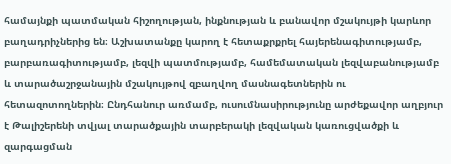համայնքի պատմական հիշողության, ինքնության և բանավոր մշակույթի կարևոր բաղադրիչներից են։ Աշխատանքը կարող է հետաքրքրել հայերենագիտությամբ, բարբառագիտությամբ, լեզվի պատմությամբ, համեմատական լեզվաբանությամբ և տարածաշրջանային մշակույթով զբաղվող մասնագետներին ու հետազոտողներին։ Ընդհանուր առմամբ, ուսումնասիրությունը արժեքավոր աղբյուր է Թալիշերենի տվյալ տարածքային տարբերակի լեզվական կառուցվածքի և զարգացման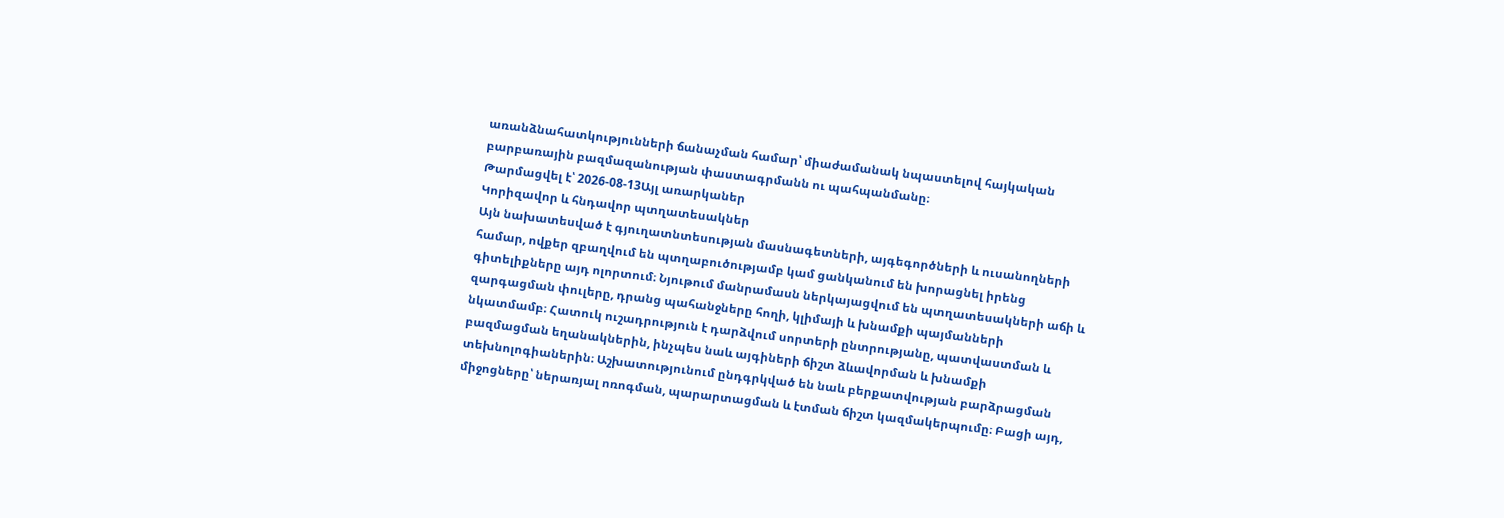առանձնահատկությունների ճանաչման համար՝ միաժամանակ նպաստելով հայկական բարբառային բազմազանության փաստագրմանն ու պահպանմանը։
Թարմացվել է՝ 2026-08-13Այլ առարկաներ
Կորիզավոր և հնդավոր պտղատեսակներ
Այն նախատեսված է գյուղատնտեսության մասնագետների, այգեգործների և ուսանողների համար, ովքեր զբաղվում են պտղաբուծությամբ կամ ցանկանում են խորացնել իրենց գիտելիքները այդ ոլորտում։ Նյութում մանրամասն ներկայացվում են պտղատեսակների աճի և զարգացման փուլերը, դրանց պահանջները հողի, կլիմայի և խնամքի պայմանների նկատմամբ։ Հատուկ ուշադրություն է դարձվում սորտերի ընտրությանը, պատվաստման և բազմացման եղանակներին, ինչպես նաև այգիների ճիշտ ձևավորման և խնամքի տեխնոլոգիաներին։ Աշխատությունում ընդգրկված են նաև բերքատվության բարձրացման միջոցները՝ ներառյալ ոռոգման, պարարտացման և էտման ճիշտ կազմակերպումը։ Բացի այդ,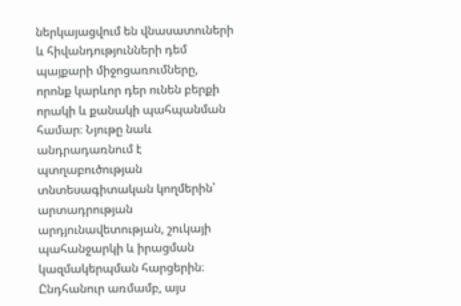ներկայացվում են վնասատուների և հիվանդությունների դեմ պայքարի միջոցառումները, որոնք կարևոր դեր ունեն բերքի որակի և քանակի պահպանման համար։ Նյութը նաև անդրադառնում է պտղաբուծության տնտեսագիտական կողմերին՝ արտադրության արդյունավետության, շուկայի պահանջարկի և իրացման կազմակերպման հարցերին։ Ընդհանուր առմամբ, այս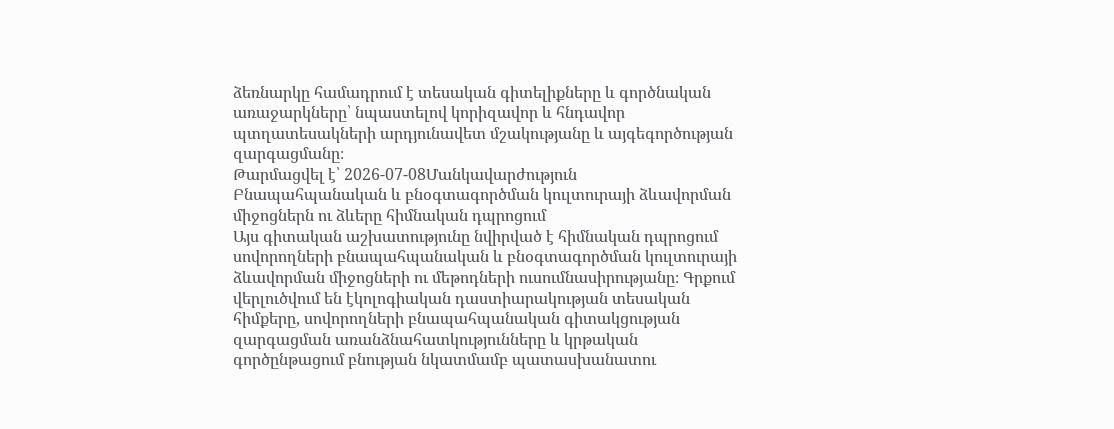ձեռնարկը համադրում է տեսական գիտելիքները և գործնական առաջարկները՝ նպաստելով կորիզավոր և հնդավոր պտղատեսակների արդյունավետ մշակությանը և այգեգործության զարգացմանը։
Թարմացվել է՝ 2026-07-08Մանկավարժություն
Բնապահպանական և բնօգտագործման կուլտուրայի ձևավորման միջոցներն ու ձևերը հիմնական դպրոցում
Այս գիտական աշխատությունը նվիրված է հիմնական դպրոցում սովորողների բնապահպանական և բնօգտագործման կուլտուրայի ձևավորման միջոցների ու մեթոդների ուսումնասիրությանը։ Գրքում վերլուծվում են էկոլոգիական դաստիարակության տեսական հիմքերը, սովորողների բնապահպանական գիտակցության զարգացման առանձնահատկությունները և կրթական գործընթացում բնության նկատմամբ պատասխանատու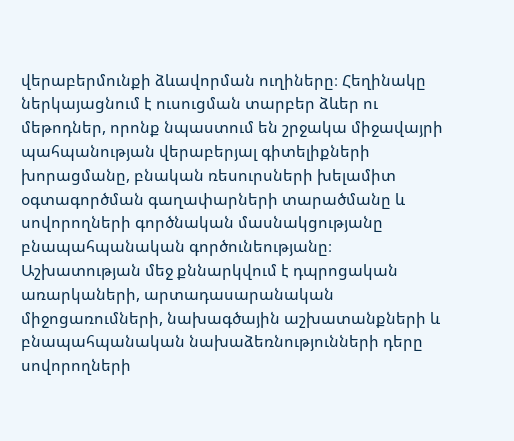վերաբերմունքի ձևավորման ուղիները։ Հեղինակը ներկայացնում է ուսուցման տարբեր ձևեր ու մեթոդներ, որոնք նպաստում են շրջակա միջավայրի պահպանության վերաբերյալ գիտելիքների խորացմանը, բնական ռեսուրսների խելամիտ օգտագործման գաղափարների տարածմանը և սովորողների գործնական մասնակցությանը բնապահպանական գործունեությանը։ Աշխատության մեջ քննարկվում է դպրոցական առարկաների, արտադասարանական միջոցառումների, նախագծային աշխատանքների և բնապահպանական նախաձեռնությունների դերը սովորողների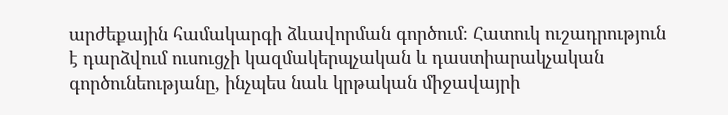արժեքային համակարգի ձևավորման գործում։ Հատուկ ուշադրություն է դարձվում ուսուցչի կազմակերպչական և դաստիարակչական գործունեությանը, ինչպես նաև կրթական միջավայրի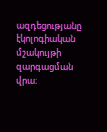ազդեցությանը էկոլոգիական մշակույթի զարգացման վրա։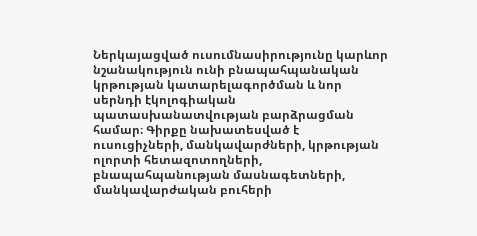Ներկայացված ուսումնասիրությունը կարևոր նշանակություն ունի բնապահպանական կրթության կատարելագործման և նոր սերնդի էկոլոգիական պատասխանատվության բարձրացման համար։ Գիրքը նախատեսված է ուսուցիչների, մանկավարժների, կրթության ոլորտի հետազոտողների, բնապահպանության մասնագետների, մանկավարժական բուհերի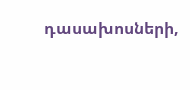դասախոսների,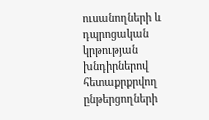ուսանողների և դպրոցական կրթության խնդիրներով հետաքրքրվող ընթերցողների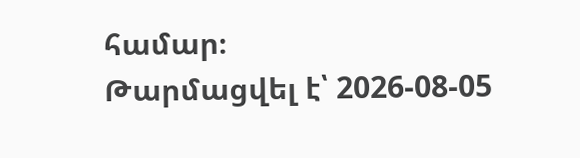համար։
Թարմացվել է՝ 2026-08-05